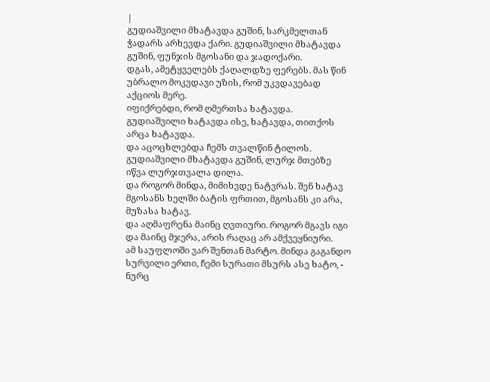|
გუდიაშვილი მხატავდა გუშინ, სარკმელთან ჭადარს არხევდა ქარი. გუდიაშვილი მხატავდა გუშინ, ფუნჯის მგოსანი და ჯადოქარი.
დგას, ამეტყველებს ქაღალდზე ფერებს. მას წინ უბრალო მოკვდავი უზის, რომ უკვდავებად აქციოს მერე.
იფიქრებდი, რომ ღმერთსა ხატავდა. გუდიაშვილი ხატავდა ისე, ხატავდა, თითქოს არცა ხატავდა.
და აცოცხლებდა ჩემს თვალწინ ტილოს. გუდიაშვილი მხატავდა გუშინ, ლურჯ მთებზე იწვა ლურჯთვალა დილა.
და როგორ მინდა, მიმიხვდე ნატვრას. შენ ხატავ მგოსანს ხელში ბატის ფრთით, მგოსანს კი არა, მუზასა ხატავ.
და აღმაფრენა მაინც ღვთიური. როგორ მგავს იგი და მაინც მჯერა, არის რაღაც არ ამქვეყნიური.
ამ საუფლოში ვარ შენთან მარტო. მინდა გაგანდო სურვილი ერთი, ჩემი სურათი მსურს ასე ხატო, -
ნურც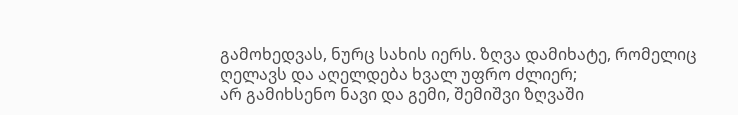გამოხედვას, ნურც სახის იერს. ზღვა დამიხატე, რომელიც ღელავს და აღელდება ხვალ უფრო ძლიერ;
არ გამიხსენო ნავი და გემი, შემიშვი ზღვაში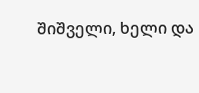შიშველი, ხელი და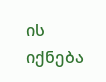ის იქნება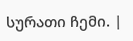სურათი ჩემი. |